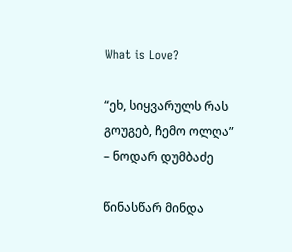What is Love?

“ეხ, სიყვარულს რას გოუგებ, ჩემო ოლღა” – ნოდარ დუმბაძე

წინასწარ მინდა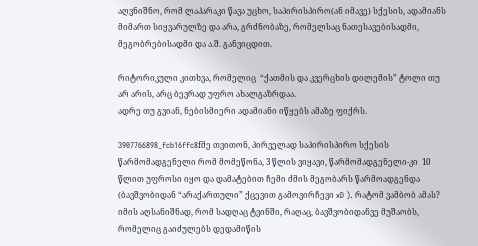აღვნიშნო, რომ ლაპარაკი წავა უცხო, საპირისპირო(ან იმავე) სქესის, ადამიანს მიმართ სიყვარულზე და არა, გრძნობაზე, რომელსაც ნათესავებისადმი, მეგობრებისადმი და ა.შ. განვიცდით.

რიტორიკული კითხვა, რომელიც  “ქათმის და კვერცხის დილემის” ტოლი თუ არ არის, არც ბევრად უფრო ახალგაზრდაა.
ადრე თუ გვიან, ნებისმიერი ადამიანი იწყებს ამაზე ფიქრს.

3907766898_fcb16ffc8fმე თვითონ, პირველად საპირისპირო სქესის წარმომადგენელი რომ მომეწონა, 3 წლის ვიყავი, წარმომადგენელი-კი  10 წლით უფროსი იყო და დამატებით ჩემი ძმის მეგობარს წარმოადგენდა (ბავშვობიდან “არაქართული” ქცევით გამოვირჩევი xD ). რატომ ვამბობ ამას? იმის აღსანიშნად, რომ სადღაც ტვინში, რაღაც, ბავშვობიდანვე მუშაობს, რომელიც გაიძულებს დედამიწის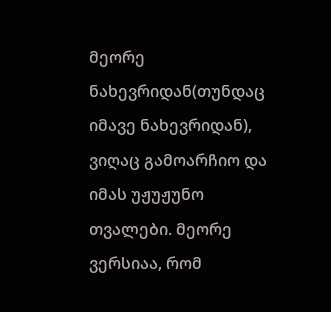მეორე ნახევრიდან(თუნდაც იმავე ნახევრიდან), ვიღაც გამოარჩიო და იმას უჟუჟუნო თვალები. მეორე ვერსიაა, რომ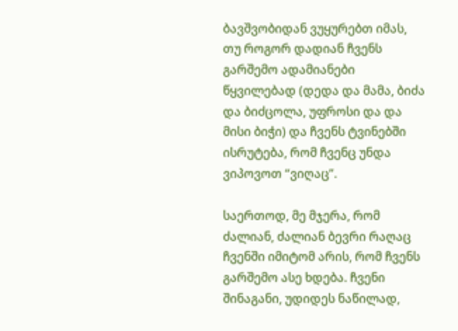ბავშვობიდან ვუყურებთ იმას, თუ როგორ დადიან ჩვენს გარშემო ადამიანები წყვილებად (დედა და მამა, ბიძა და ბიძცოლა, უფროსი და და მისი ბიჭი) და ჩვენს ტვინებში ისრუტება, რომ ჩვენც უნდა ვიპოვოთ “ვიღაც”.

საერთოდ, მე მჯერა, რომ ძალიან, ძალიან ბევრი რაღაც ჩვენში იმიტომ არის, რომ ჩვენს გარშემო ასე ხდება. ჩვენი შინაგანი, უდიდეს ნაწილად,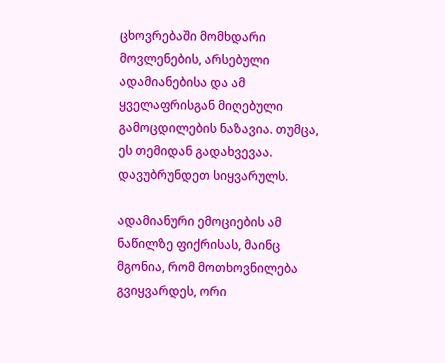ცხოვრებაში მომხდარი მოვლენების, არსებული ადამიანებისა და ამ ყველაფრისგან მიღებული გამოცდილების ნაზავია. თუმცა, ეს თემიდან გადახვევაა. დავუბრუნდეთ სიყვარულს.

ადამიანური ემოციების ამ ნაწილზე ფიქრისას, მაინც მგონია, რომ მოთხოვნილება გვიყვარდეს, ორი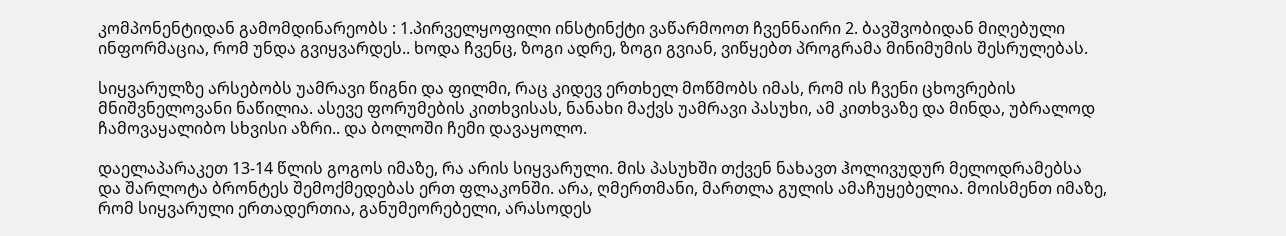კომპონენტიდან გამომდინარეობს : 1.პირველყოფილი ინსტინქტი ვაწარმოოთ ჩვენნაირი 2. ბავშვობიდან მიღებული ინფორმაცია, რომ უნდა გვიყვარდეს.. ხოდა ჩვენც, ზოგი ადრე, ზოგი გვიან, ვიწყებთ პროგრამა მინიმუმის შესრულებას.

სიყვარულზე არსებობს უამრავი წიგნი და ფილმი, რაც კიდევ ერთხელ მოწმობს იმას, რომ ის ჩვენი ცხოვრების მნიშვნელოვანი ნაწილია. ასევე ფორუმების კითხვისას, ნანახი მაქვს უამრავი პასუხი, ამ კითხვაზე და მინდა, უბრალოდ ჩამოვაყალიბო სხვისი აზრი.. და ბოლოში ჩემი დავაყოლო.

დაელაპარაკეთ 13-14 წლის გოგოს იმაზე, რა არის სიყვარული. მის პასუხში თქვენ ნახავთ ჰოლივუდურ მელოდრამებსა და შარლოტა ბრონტეს შემოქმედებას ერთ ფლაკონში. არა, ღმერთმანი, მართლა გულის ამაჩუყებელია. მოისმენთ იმაზე, რომ სიყვარული ერთადერთია, განუმეორებელი, არასოდეს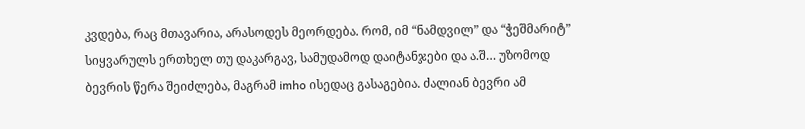კვდება, რაც მთავარია, არასოდეს მეორდება. რომ, იმ “ნამდვილ” და “ჭეშმარიტ” სიყვარულს ერთხელ თუ დაკარგავ, სამუდამოდ დაიტანჯები და ა.შ… უზომოდ ბევრის წერა შეიძლება, მაგრამ imho ისედაც გასაგებია. ძალიან ბევრი ამ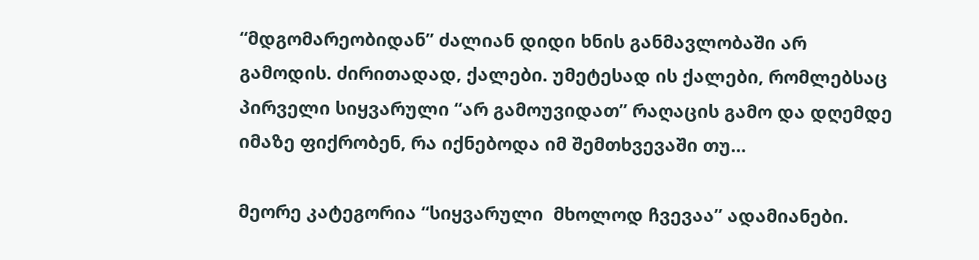“მდგომარეობიდან” ძალიან დიდი ხნის განმავლობაში არ გამოდის. ძირითადად, ქალები. უმეტესად ის ქალები, რომლებსაც პირველი სიყვარული “არ გამოუვიდათ” რაღაცის გამო და დღემდე იმაზე ფიქრობენ, რა იქნებოდა იმ შემთხვევაში თუ…

მეორე კატეგორია “სიყვარული  მხოლოდ ჩვევაა” ადამიანები.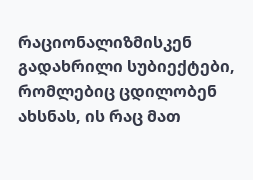რაციონალიზმისკენ გადახრილი სუბიექტები, რომლებიც ცდილობენ ახსნას, ის რაც მათ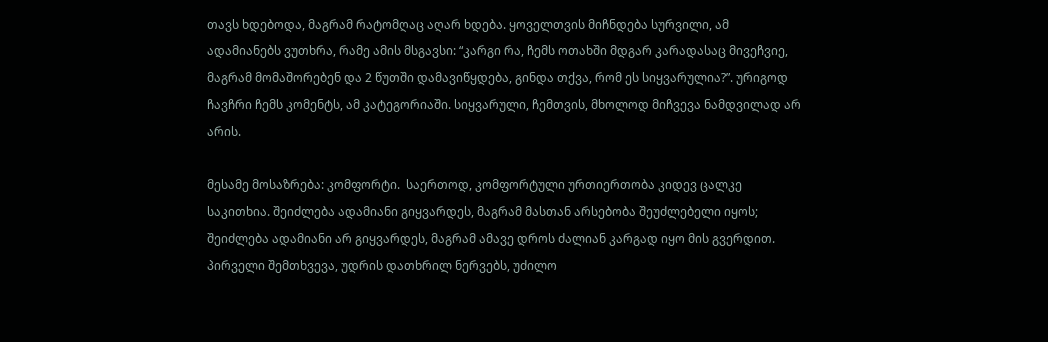თავს ხდებოდა, მაგრამ რატომღაც აღარ ხდება. ყოველთვის მიჩნდება სურვილი, ამ ადამიანებს ვუთხრა, რამე ამის მსგავსი: “კარგი რა, ჩემს ოთახში მდგარ კარადასაც მივეჩვიე, მაგრამ მომაშორებენ და 2 წუთში დამავიწყდება, გინდა თქვა, რომ ეს სიყვარულია?”. ურიგოდ ჩავჩრი ჩემს კომენტს, ამ კატეგორიაში. სიყვარული, ჩემთვის, მხოლოდ მიჩვევა ნამდვილად არ არის.

მესამე მოსაზრება: კომფორტი.  საერთოდ, კომფორტული ურთიერთობა კიდევ ცალკე საკითხია. შეიძლება ადამიანი გიყვარდეს, მაგრამ მასთან არსებობა შეუძლებელი იყოს; შეიძლება ადამიანი არ გიყვარდეს, მაგრამ ამავე დროს ძალიან კარგად იყო მის გვერდით.  პირველი შემთხვევა, უდრის დათხრილ ნერვებს, უძილო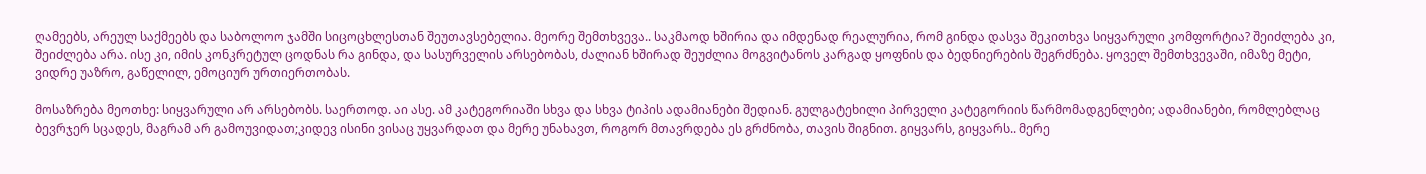ღამეებს, არეულ საქმეებს და საბოლოო ჯამში სიცოცხლესთან შეუთავსებელია. მეორე შემთხვევა.. საკმაოდ ხშირია და იმდენად რეალურია, რომ გინდა დასვა შეკითხვა სიყვარული კომფორტია? შეიძლება კი, შეიძლება არა. ისე კი, იმის კონკრეტულ ცოდნას რა გინდა, და სასურველის არსებობას, ძალიან ხშირად შეუძლია მოგვიტანოს კარგად ყოფნის და ბედნიერების შეგრძნება. ყოველ შემთხვევაში, იმაზე მეტი, ვიდრე უაზრო, გაწელილ, ემოციურ ურთიერთობას.

მოსაზრება მეოთხე: სიყვარული არ არსებობს. საერთოდ. აი ასე. ამ კატეგორიაში სხვა და სხვა ტიპის ადამიანები შედიან. გულგატეხილი პირველი კატეგორიის წარმომადგენლები; ადამიანები, რომლებლაც ბევრჯერ სცადეს, მაგრამ არ გამოუვიდათ;კიდევ ისინი ვისაც უყვარდათ და მერე უნახავთ, როგორ მთავრდება ეს გრძნობა, თავის შიგნით. გიყვარს, გიყვარს.. მერე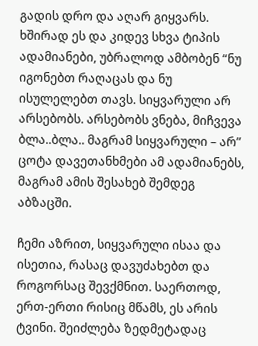გადის დრო და აღარ გიყვარს. ხშირად ეს და კიდევ სხვა ტიპის ადამიანები, უბრალოდ ამბობენ “ნუ იგონებთ რაღაცას და ნუ ისულელებთ თავს. სიყვარული არ არსებობს. არსებობს ვნება, მიჩვევა ბლა..ბლა.. მაგრამ სიყვარული – არ” ცოტა დავეთანხმები ამ ადამიანებს, მაგრამ ამის შესახებ შემდეგ აბზაცში.

ჩემი აზრით, სიყვარული ისაა და ისეთია, რასაც დავუძახებთ და როგორსაც შევქმნით. საერთოდ, ერთ-ერთი რისიც მწამს, ეს არის ტვინი. შეიძლება ზედმეტადაც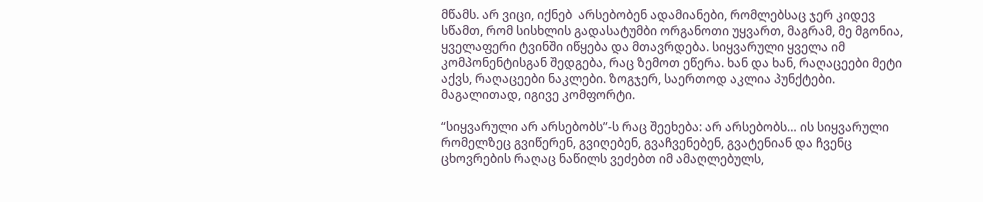მწამს. არ ვიცი, იქნებ  არსებობენ ადამიანები, რომლებსაც ჯერ კიდევ სწამთ, რომ სისხლის გადასატუმბი ორგანოთი უყვართ, მაგრამ, მე მგონია, ყველაფერი ტვინში იწყება და მთავრდება. სიყვარული ყველა იმ კომპონენტისგან შედგება, რაც ზემოთ ეწერა. ხან და ხან, რაღაცეები მეტი აქვს, რაღაცეები ნაკლები. ზოგჯერ, საერთოდ აკლია პუნქტები. მაგალითად, იგივე კომფორტი.

“სიყვარული არ არსებობს”-ს რაც შეეხება: არ არსებობს… ის სიყვარული რომელზეც გვიწერენ, გვიღებენ, გვაჩვენებენ, გვატენიან და ჩვენც ცხოვრების რაღაც ნაწილს ვეძებთ იმ ამაღლებულს,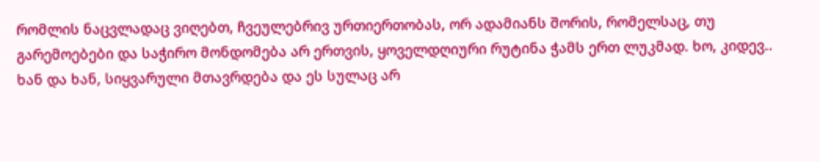რომლის ნაცვლადაც ვიღებთ, ჩვეულებრივ ურთიერთობას, ორ ადამიანს შორის, რომელსაც, თუ გარემოებები და საჭირო მონდომება არ ერთვის, ყოველდღიური რუტინა ჭამს ერთ ლუკმად. ხო, კიდევ.. ხან და ხან, სიყვარული მთავრდება და ეს სულაც არ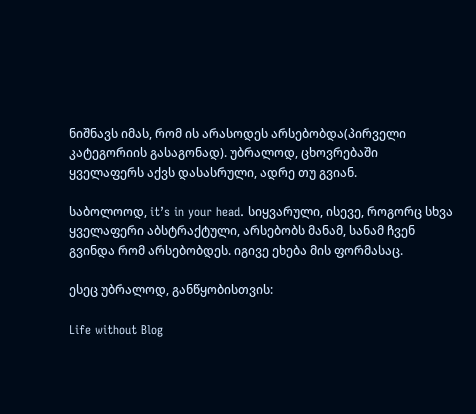ნიშნავს იმას, რომ ის არასოდეს არსებობდა(პირველი კატეგორიის გასაგონად). უბრალოდ, ცხოვრებაში ყველაფერს აქვს დასასრული, ადრე თუ გვიან.

საბოლოოდ, it’s in your head. სიყვარული, ისევე, როგორც სხვა ყველაფერი აბსტრაქტული, არსებობს მანამ, სანამ ჩვენ გვინდა რომ არსებობდეს. იგივე ეხება მის ფორმასაც.

ესეც უბრალოდ, განწყობისთვის:

Life without Blog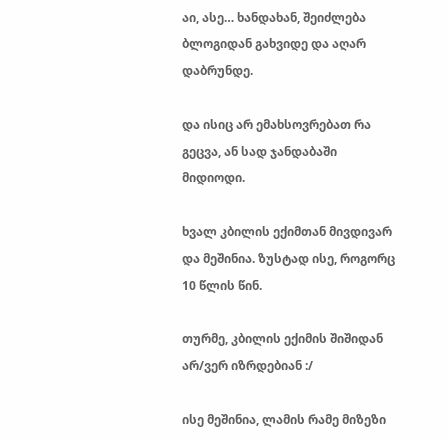აი, ასე… ხანდახან, შეიძლება ბლოგიდან გახვიდე და აღარ დაბრუნდე.

და ისიც არ ემახსოვრებათ რა გეცვა, ან სად ჯანდაბაში მიდიოდი.

ხვალ კბილის ექიმთან მივდივარ და მეშინია. ზუსტად ისე, როგორც 10 წლის წინ.

თურმე, კბილის ექიმის შიშიდან არ/ვერ იზრდებიან :/

ისე მეშინია, ლამის რამე მიზეზი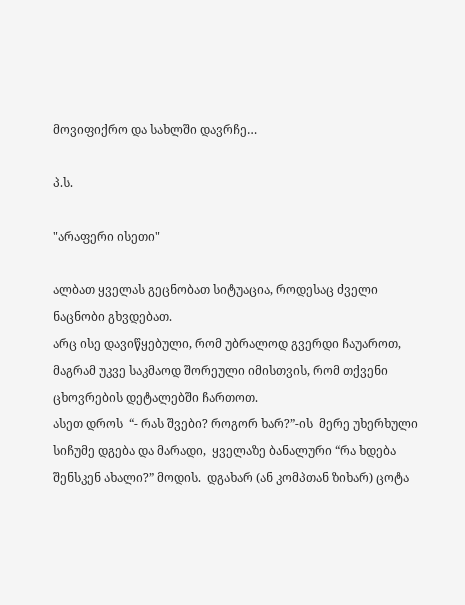მოვიფიქრო და სახლში დავრჩე…

პ.ს.

"არაფერი ისეთი"

ალბათ ყველას გეცნობათ სიტუაცია, როდესაც ძველი ნაცნობი გხვდებათ.
არც ისე დავიწყებული, რომ უბრალოდ გვერდი ჩაუაროთ, მაგრამ უკვე საკმაოდ შორეული იმისთვის, რომ თქვენი ცხოვრების დეტალებში ჩართოთ.
ასეთ დროს  “- რას შვები? როგორ ხარ?”-ის  მერე უხერხული სიჩუმე დგება და მარადი,  ყველაზე ბანალური “რა ხდება შენსკენ ახალი?” მოდის.  დგახარ (ან კომპთან ზიხარ) ცოტა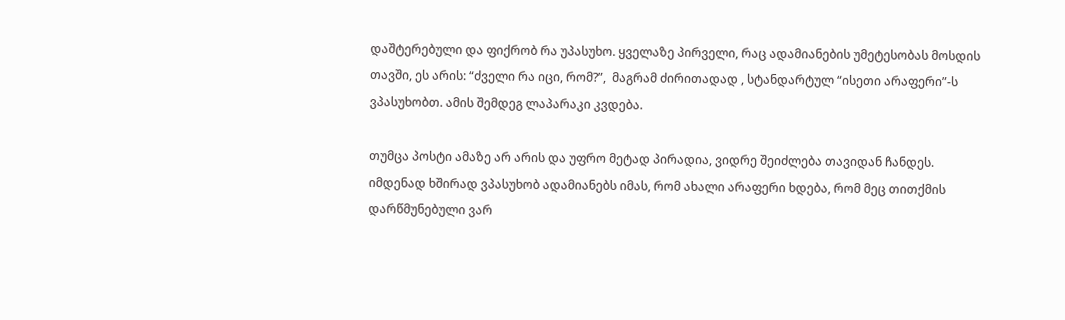დაშტერებული და ფიქრობ რა უპასუხო. ყველაზე პირველი, რაც ადამიანების უმეტესობას მოსდის თავში, ეს არის: “ძველი რა იცი, რომ?”,  მაგრამ ძირითადად , სტანდარტულ “ისეთი არაფერი”-ს ვპასუხობთ. ამის შემდეგ ლაპარაკი კვდება.

თუმცა პოსტი ამაზე არ არის და უფრო მეტად პირადია, ვიდრე შეიძლება თავიდან ჩანდეს.
იმდენად ხშირად ვპასუხობ ადამიანებს იმას, რომ ახალი არაფერი ხდება, რომ მეც თითქმის დარწმუნებული ვარ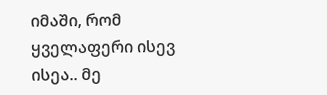იმაში, რომ ყველაფერი ისევ ისეა.. მე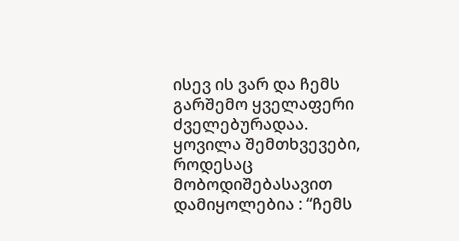ისევ ის ვარ და ჩემს გარშემო ყველაფერი ძველებურადაა. ყოვილა შემთხვევები, როდესაც მობოდიშებასავით დამიყოლებია : “ჩემს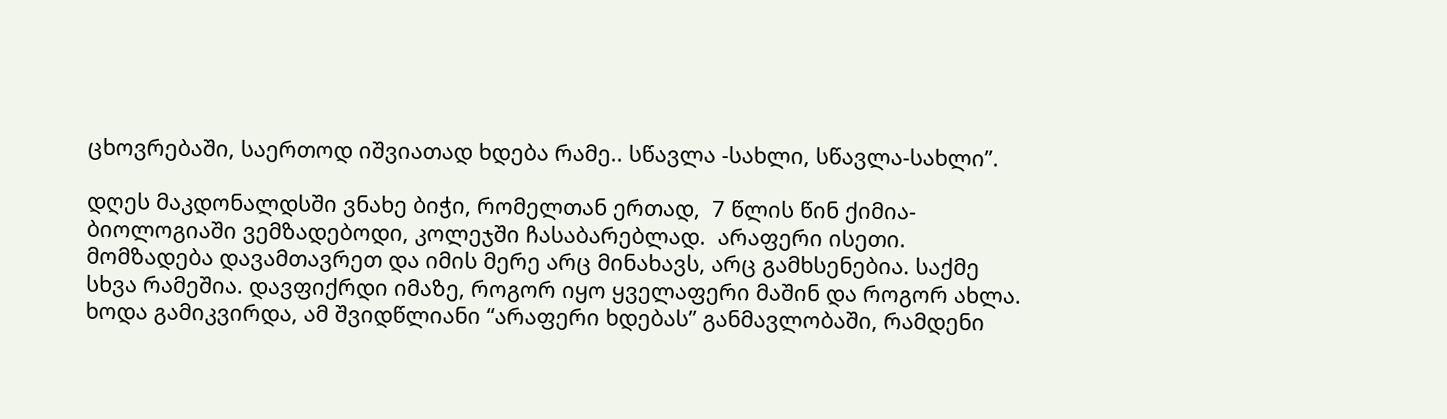ცხოვრებაში, საერთოდ იშვიათად ხდება რამე.. სწავლა -სახლი, სწავლა-სახლი”.

დღეს მაკდონალდსში ვნახე ბიჭი, რომელთან ერთად,  7 წლის წინ ქიმია-ბიოლოგიაში ვემზადებოდი, კოლეჯში ჩასაბარებლად.  არაფერი ისეთი. მომზადება დავამთავრეთ და იმის მერე არც მინახავს, არც გამხსენებია. საქმე სხვა რამეშია. დავფიქრდი იმაზე, როგორ იყო ყველაფერი მაშინ და როგორ ახლა.  ხოდა გამიკვირდა, ამ შვიდწლიანი “არაფერი ხდებას” განმავლობაში, რამდენი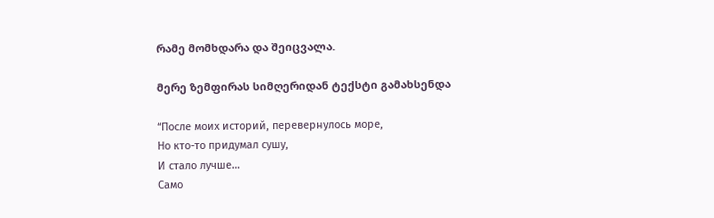რამე მომხდარა და შეიცვალა.

მერე ზემფირას სიმღერიდან ტექსტი გამახსენდა

“После моих историй, перевернулось море,
Но кто-то придумал сушу,
И стало лучше…
Само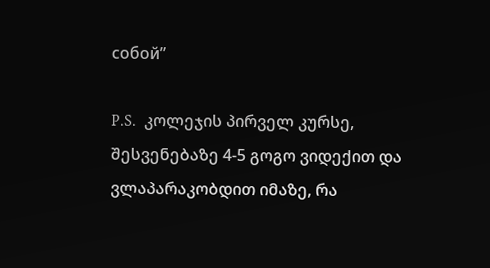собой”

P.S.  კოლეჯის პირველ კურსე,  შესვენებაზე 4-5 გოგო ვიდექით და ვლაპარაკობდით იმაზე, რა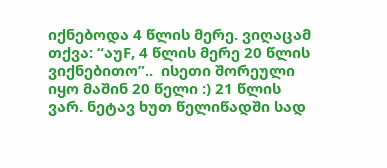იქნებოდა 4 წლის მერე. ვიღაცამ თქვა: “აუF, 4 წლის მერე 20 წლის ვიქნებითო”..  ისეთი შორეული იყო მაშინ 20 წელი :) 21 წლის ვარ. ნეტავ ხუთ წელიწადში სად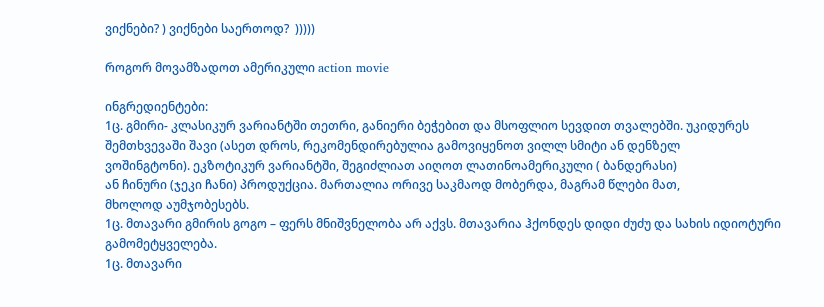ვიქნები? ) ვიქნები საერთოდ?  )))))

როგორ მოვამზადოთ ამერიკული action movie

ინგრედიენტები:
1ც. გმირი- კლასიკურ ვარიანტში თეთრი, განიერი ბეჭებით და მსოფლიო სევდით თვალებში. უკიდურეს
შემთხვევაში შავი (ასეთ დროს, რეკომენდირებულია გამოვიყენოთ ვილლ სმიტი ან დენზელ
ვოშინგტონი). ეკზოტიკურ ვარიანტში, შეგიძლიათ აიღოთ ლათინოამერიკული ( ბანდერასი)
ან ჩინური (ჯეკი ჩანი) პროდუქცია. მართალია ორივე საკმაოდ მობერდა, მაგრამ წლები მათ,
მხოლოდ აუმჯობესებს.
1ც. მთავარი გმირის გოგო – ფერს მნიშვნელობა არ აქვს. მთავარია ჰქონდეს დიდი ძუძუ და სახის იდიოტური
გამომეტყველება.
1ც. მთავარი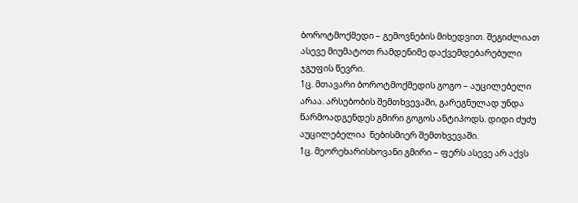ბოროტმოქმედი – გემოვნების მიხედვით. შეგიძლიათ ასევე მიუმატოთ რამდენიმე დაქვემდებარებული
ჯგუფის წევრი.
1ც. მთავარი ბოროტმოქმედის გოგო – აუცილებელი არაა. არსებობის შემთხვევაში, გარეგნულად უნდა
წარმოადგენდეს გმირი გოგოს ანტიპოდს. დიდი ძუძუ აუცილებელია  ნებისმიერ შემთხვევაში.
1ც. მეორეხარისხოვანი გმირი – ფერს ასევე არ აქვს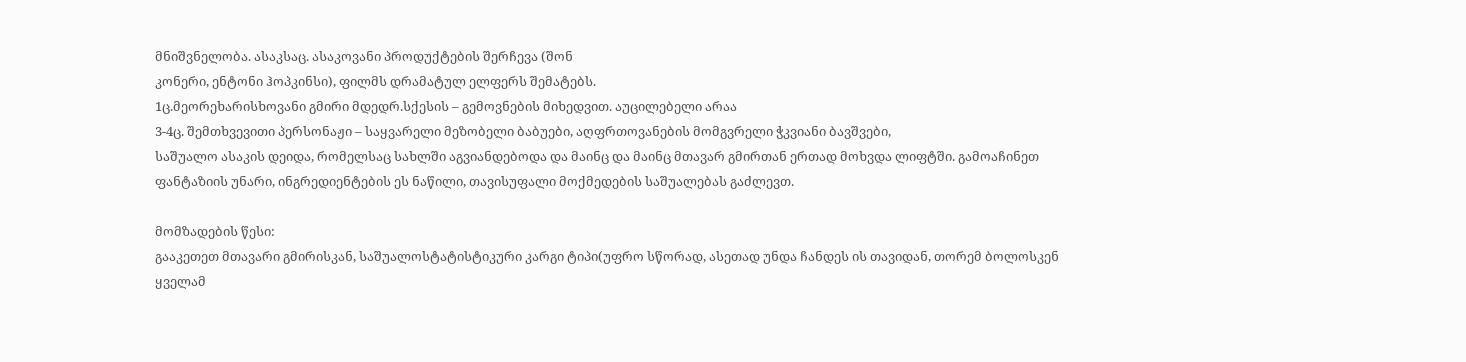მნიშვნელობა. ასაკსაც. ასაკოვანი პროდუქტების შერჩევა (შონ
კონერი, ენტონი ჰოპკინსი), ფილმს დრამატულ ელფერს შემატებს.
1ც.მეორეხარისხოვანი გმირი მდედრ.სქესის – გემოვნების მიხედვით. აუცილებელი არაა
3-4ც. შემთხვევითი პერსონაჟი – საყვარელი მეზობელი ბაბუები, აღფრთოვანების მომგვრელი ჭკვიანი ბავშვები,
საშუალო ასაკის დეიდა, რომელსაც სახლში აგვიანდებოდა და მაინც და მაინც მთავარ გმირთან ერთად მოხვდა ლიფტში. გამოაჩინეთ ფანტაზიის უნარი, ინგრედიენტების ეს ნაწილი, თავისუფალი მოქმედების საშუალებას გაძლევთ.

მომზადების წესი:
გააკეთეთ მთავარი გმირისკან, საშუალოსტატისტიკური კარგი ტიპი(უფრო სწორად, ასეთად უნდა ჩანდეს ის თავიდან, თორემ ბოლოსკენ ყველამ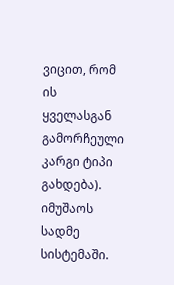ვიცით, რომ ის ყველასგან გამორჩეული კარგი ტიპი გახდება).  იმუშაოს სადმე სისტემაში.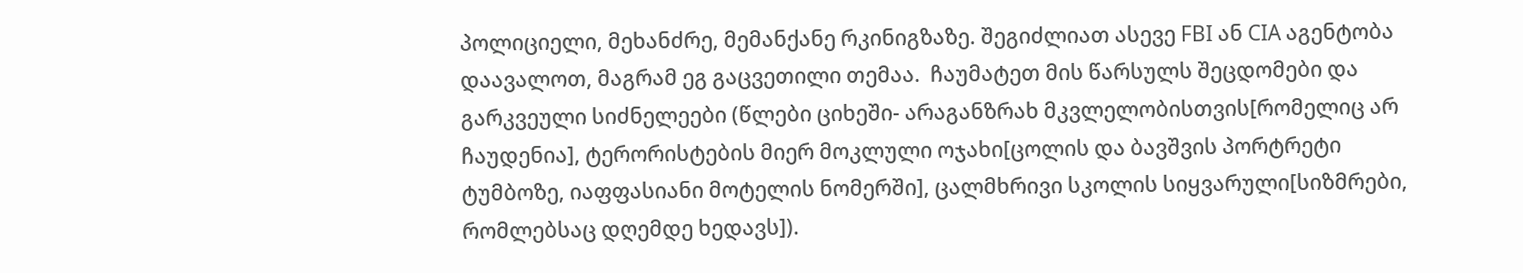პოლიციელი, მეხანძრე, მემანქანე რკინიგზაზე. შეგიძლიათ ასევე FBI ან CIA აგენტობა დაავალოთ, მაგრამ ეგ გაცვეთილი თემაა.  ჩაუმატეთ მის წარსულს შეცდომები და გარკვეული სიძნელეები (წლები ციხეში- არაგანზრახ მკვლელობისთვის[რომელიც არ ჩაუდენია], ტერორისტების მიერ მოკლული ოჯახი[ცოლის და ბავშვის პორტრეტი ტუმბოზე, იაფფასიანი მოტელის ნომერში], ცალმხრივი სკოლის სიყვარული[სიზმრები, რომლებსაც დღემდე ხედავს]).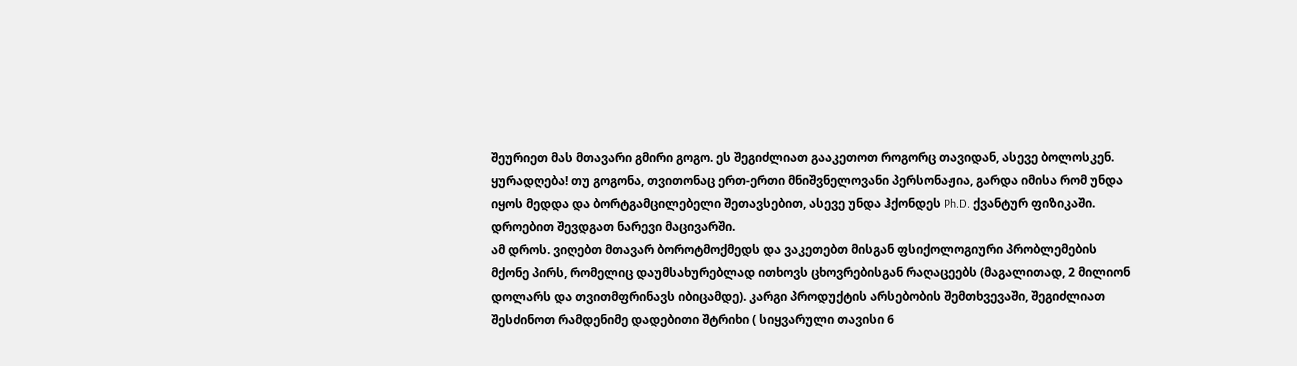შეურიეთ მას მთავარი გმირი გოგო. ეს შეგიძლიათ გააკეთოთ როგორც თავიდან, ასევე ბოლოსკენ. ყურადღება! თუ გოგონა, თვითონაც ერთ-ერთი მნიშვნელოვანი პერსონაჟია, გარდა იმისა რომ უნდა იყოს მედდა და ბორტგამცილებელი შეთავსებით, ასევე უნდა ჰქონდეს Ph.D. ქვანტურ ფიზიკაში.
დროებით შევდგათ ნარევი მაცივარში.
ამ დროს. ვიღებთ მთავარ ბოროტმოქმედს და ვაკეთებთ მისგან ფსიქოლოგიური პრობლემების მქონე პირს, რომელიც დაუმსახურებლად ითხოვს ცხოვრებისგან რაღაცეებს (მაგალითად, 2 მილიონ დოლარს და თვითმფრინავს იბიცამდე). კარგი პროდუქტის არსებობის შემთხვევაში, შეგიძლიათ შესძინოთ რამდენიმე დადებითი შტრიხი ( სიყვარული თავისი 6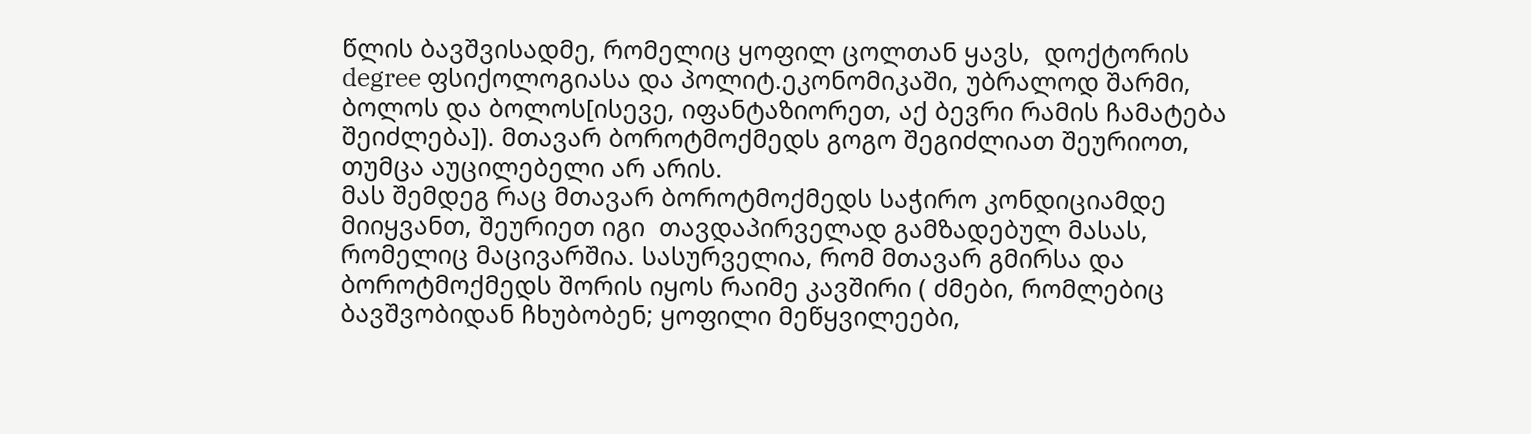წლის ბავშვისადმე, რომელიც ყოფილ ცოლთან ყავს,  დოქტორის degree ფსიქოლოგიასა და პოლიტ.ეკონომიკაში, უბრალოდ შარმი, ბოლოს და ბოლოს[ისევე, იფანტაზიორეთ, აქ ბევრი რამის ჩამატება შეიძლება]). მთავარ ბოროტმოქმედს გოგო შეგიძლიათ შეურიოთ, თუმცა აუცილებელი არ არის.
მას შემდეგ რაც მთავარ ბოროტმოქმედს საჭირო კონდიციამდე მიიყვანთ, შეურიეთ იგი  თავდაპირველად გამზადებულ მასას, რომელიც მაცივარშია. სასურველია, რომ მთავარ გმირსა და ბოროტმოქმედს შორის იყოს რაიმე კავშირი ( ძმები, რომლებიც ბავშვობიდან ჩხუბობენ; ყოფილი მეწყვილეები,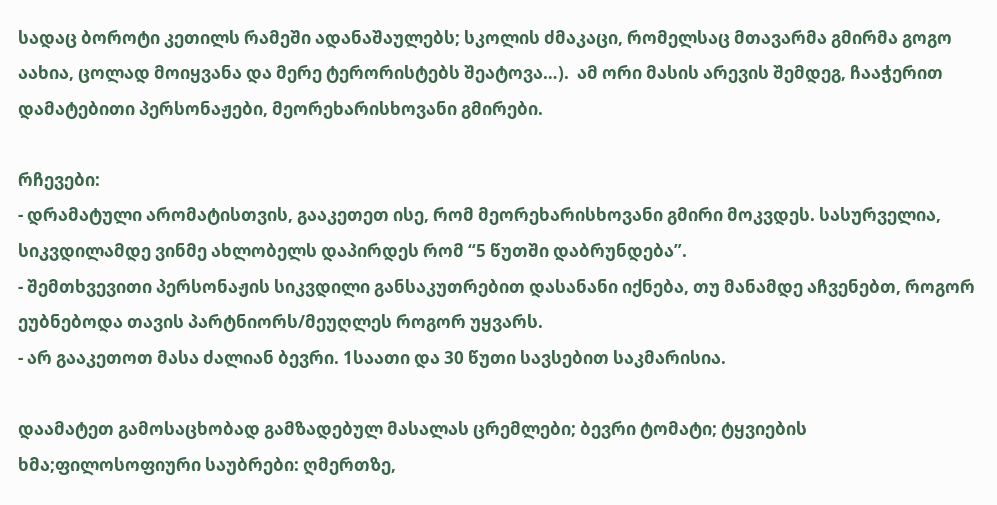სადაც ბოროტი კეთილს რამეში ადანაშაულებს; სკოლის ძმაკაცი, რომელსაც მთავარმა გმირმა გოგო აახია, ცოლად მოიყვანა და მერე ტერორისტებს შეატოვა…).  ამ ორი მასის არევის შემდეგ, ჩააჭერით დამატებითი პერსონაჟები, მეორეხარისხოვანი გმირები.

რჩევები:
- დრამატული არომატისთვის, გააკეთეთ ისე, რომ მეორეხარისხოვანი გმირი მოკვდეს. სასურველია, სიკვდილამდე ვინმე ახლობელს დაპირდეს რომ “5 წუთში დაბრუნდება”.
- შემთხვევითი პერსონაჟის სიკვდილი განსაკუთრებით დასანანი იქნება, თუ მანამდე აჩვენებთ, როგორ ეუბნებოდა თავის პარტნიორს/მეუღლეს როგორ უყვარს.
- არ გააკეთოთ მასა ძალიან ბევრი. 1საათი და 30 წუთი სავსებით საკმარისია.

დაამატეთ გამოსაცხობად გამზადებულ მასალას ცრემლები; ბევრი ტომატი; ტყვიების ხმა;ფილოსოფიური საუბრები: ღმერთზე,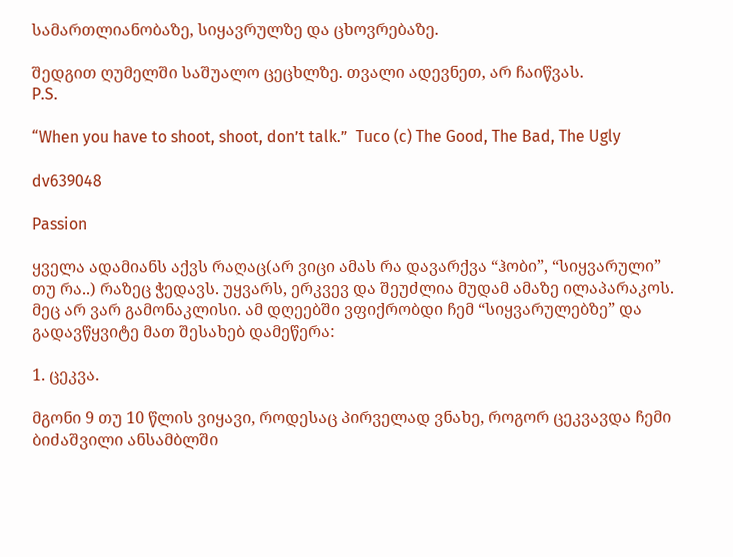სამართლიანობაზე, სიყავრულზე და ცხოვრებაზე.

შედგით ღუმელში საშუალო ცეცხლზე. თვალი ადევნეთ, არ ჩაიწვას.
P.S.

“When you have to shoot, shoot, don’t talk.”  Tuco (c) The Good, The Bad, The Ugly

dv639048

Passion

ყველა ადამიანს აქვს რაღაც(არ ვიცი ამას რა დავარქვა “ჰობი”, “სიყვარული” თუ რა..) რაზეც ჭედავს. უყვარს, ერკვევ და შეუძლია მუდამ ამაზე ილაპარაკოს. მეც არ ვარ გამონაკლისი. ამ დღეებში ვფიქრობდი ჩემ “სიყვარულებზე” და გადავწყვიტე მათ შესახებ დამეწერა:

1. ცეკვა.

მგონი 9 თუ 10 წლის ვიყავი, როდესაც პირველად ვნახე, როგორ ცეკვავდა ჩემი ბიძაშვილი ანსამბლში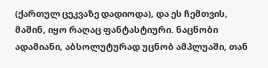(ქართულ ცეკვაზე დადიოდა), და ეს ჩემთვის, მაშინ, იყო რაღაც ფანტასტიური. ნაცნობი ადამიანი, აბსოლუტურად უცნობ ამპლუაში, თან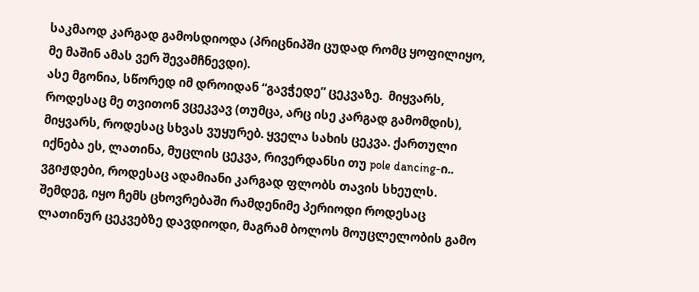საკმაოდ კარგად გამოსდიოდა (პრიცნიპში ცუდად რომც ყოფილიყო, მე მაშინ ამას ვერ შევამჩნევდი).
ასე მგონია, სწორედ იმ დროიდან “გავჭედე” ცეკვაზე.  მიყვარს, როდესაც მე თვითონ ვცეკვავ (თუმცა, არც ისე კარგად გამომდის), მიყვარს, როდესაც სხვას ვუყურებ. ყველა სახის ცეკვა. ქართული იქნება ეს, ლათინა, მუცლის ცეკვა, რივერდანსი თუ pole dancing-ი.. ვგიჟდები, როდესაც ადამიანი კარგად ფლობს თავის სხეულს. შემდეგ, იყო ჩემს ცხოვრებაში რამდენიმე პერიოდი როდესაც ლათინურ ცეკვებზე დავდიოდი, მაგრამ ბოლოს მოუცლელობის გამო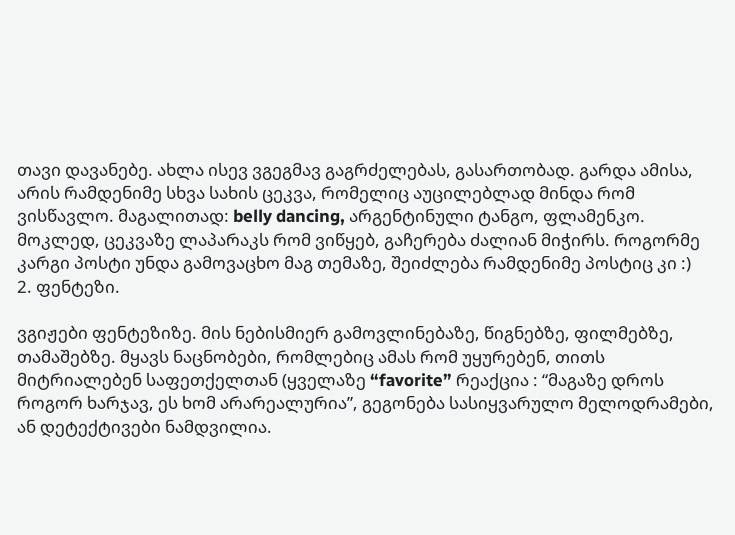თავი დავანებე. ახლა ისევ ვგეგმავ გაგრძელებას, გასართობად. გარდა ამისა, არის რამდენიმე სხვა სახის ცეკვა, რომელიც აუცილებლად მინდა რომ ვისწავლო. მაგალითად: belly dancing, არგენტინული ტანგო, ფლამენკო.
მოკლედ, ცეკვაზე ლაპარაკს რომ ვიწყებ, გაჩერება ძალიან მიჭირს. როგორმე კარგი პოსტი უნდა გამოვაცხო მაგ თემაზე, შეიძლება რამდენიმე პოსტიც კი :)
2. ფენტეზი.

ვგიჟები ფენტეზიზე. მის ნებისმიერ გამოვლინებაზე, წიგნებზე, ფილმებზე, თამაშებზე. მყავს ნაცნობები, რომლებიც ამას რომ უყურებენ, თითს მიტრიალებენ საფეთქელთან (ყველაზე “favorite” რეაქცია : “მაგაზე დროს როგორ ხარჯავ, ეს ხომ არარეალურია”, გეგონება სასიყვარულო მელოდრამები, ან დეტექტივები ნამდვილია.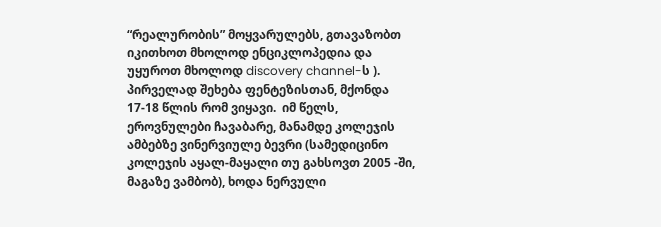“რეალურობის” მოყვარულებს, გთავაზობთ იკითხოთ მხოლოდ ენციკლოპედია და უყუროთ მხოლოდ discovery channel-ს ).
პირველად შეხება ფენტეზისთან, მქონდა  17-18 წლის რომ ვიყავი.  იმ წელს, ეროვნულები ჩავაბარე, მანამდე კოლეჯის ამბებზე ვინერვიულე ბევრი (სამედიცინო კოლეჯის აყალ-მაყალი თუ გახსოვთ 2005 -ში, მაგაზე ვამბობ), ხოდა ნერვული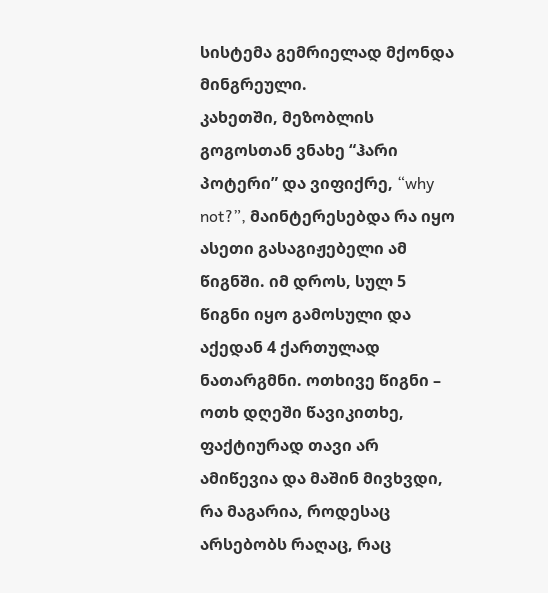სისტემა გემრიელად მქონდა მინგრეული.
კახეთში, მეზობლის გოგოსთან ვნახე “ჰარი პოტერი” და ვიფიქრე, “why not?”, მაინტერესებდა რა იყო ასეთი გასაგიჟებელი ამ წიგნში. იმ დროს, სულ 5 წიგნი იყო გამოსული და აქედან 4 ქართულად ნათარგმნი. ოთხივე წიგნი – ოთხ დღეში წავიკითხე, ფაქტიურად თავი არ ამიწევია და მაშინ მივხვდი, რა მაგარია, როდესაც არსებობს რაღაც, რაც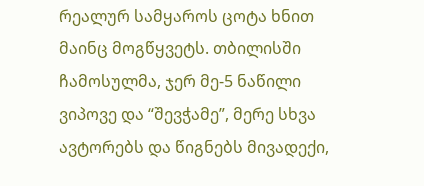რეალურ სამყაროს ცოტა ხნით მაინც მოგწყვეტს. თბილისში ჩამოსულმა, ჯერ მე-5 ნაწილი ვიპოვე და “შევჭამე”, მერე სხვა ავტორებს და წიგნებს მივადექი,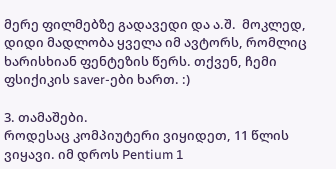მერე ფილმებზე გადავედი და ა.შ.  მოკლედ, დიდი მადლობა ყველა იმ ავტორს, რომლიც ხარისხიან ფენტეზის წერს. თქვენ, ჩემი ფსიქიკის saver-ები ხართ. :)

3. თამაშები.
როდესაც კომპიუტერი ვიყიდეთ, 11 წლის ვიყავი. იმ დროს Pentium 1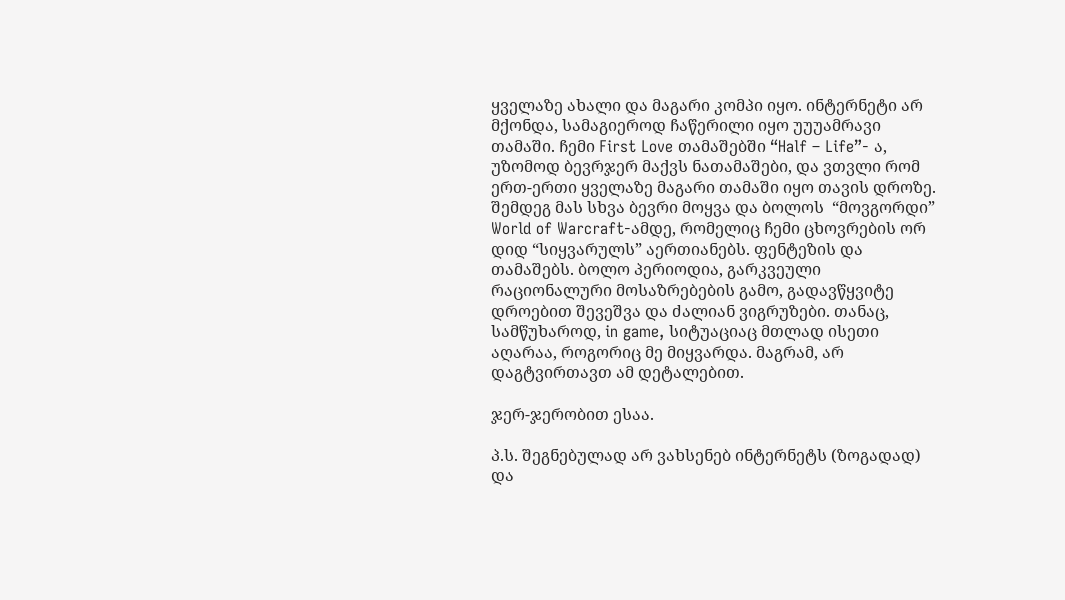ყველაზე ახალი და მაგარი კომპი იყო. ინტერნეტი არ მქონდა, სამაგიეროდ ჩაწერილი იყო უუუამრავი თამაში. ჩემი First Love თამაშებში “Half – Life”- ა, უზომოდ ბევრჯერ მაქვს ნათამაშები, და ვთვლი რომ ერთ-ერთი ყველაზე მაგარი თამაში იყო თავის დროზე.  შემდეგ მას სხვა ბევრი მოყვა და ბოლოს  “მოვგორდი” World of Warcraft-ამდე, რომელიც ჩემი ცხოვრების ორ დიდ “სიყვარულს” აერთიანებს. ფენტეზის და თამაშებს. ბოლო პერიოდია, გარკვეული რაციონალური მოსაზრებების გამო, გადავწყვიტე დროებით შევეშვა და ძალიან ვიგრუზები. თანაც, სამწუხაროდ, in game, სიტუაციაც მთლად ისეთი აღარაა, როგორიც მე მიყვარდა. მაგრამ, არ დაგტვირთავთ ამ დეტალებით.

ჯერ-ჯერობით ესაა.

პ.ს. შეგნებულად არ ვახსენებ ინტერნეტს (ზოგადად) და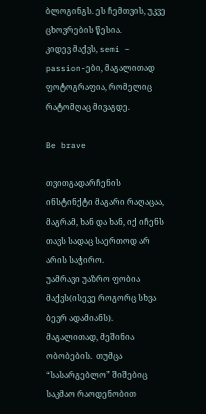ბლოგინგს. ეს ჩემთვის, უკვე ცხოვრების წესია.
კიდევ მაქვს, semi – passion-ები, მაგალითად ფოტოგრაფია, რომელიც რატომღაც მივაგდე.

Be brave

თვითგადარჩენის ინსტინქტი მაგარი რაღაცაა, მაგრამ, ხან და ხან, იქ იჩენს თავს სადაც საერთოდ არ არის საჭირო.
უამრავი უაზრო ფობია მაქვს(ისევე როგორც სხვა ბევრ ადამიანს). მაგალითად, მეშინია ობობების.  თუმცა “სასარგებლო” შიშებიც საკმაო რაოდენობით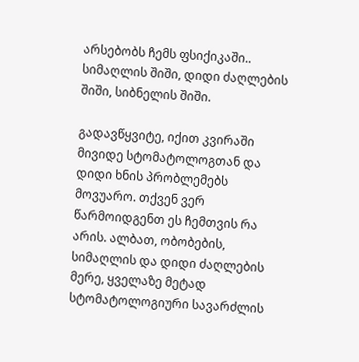არსებობს ჩემს ფსიქიკაში.. სიმაღლის შიში, დიდი ძაღლების შიში, სიბნელის შიში.

გადავწყვიტე, იქით კვირაში მივიდე სტომატოლოგთან და დიდი ხნის პრობლემებს მოვუარო. თქვენ ვერ წარმოიდგენთ ეს ჩემთვის რა არის. ალბათ, ობობების, სიმაღლის და დიდი ძაღლების მერე, ყველაზე მეტად სტომატოლოგიური სავარძლის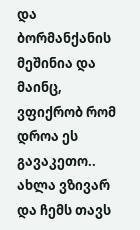და ბორმანქანის მეშინია და მაინც,  ვფიქრობ რომ დროა ეს გავაკეთო.. ახლა ვზივარ და ჩემს თავს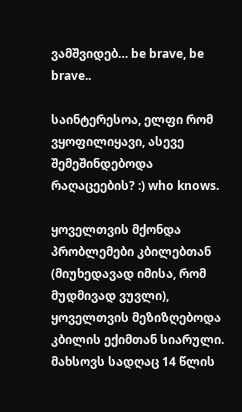ვამშვიდებ… be brave, be brave..

საინტერესოა, ელფი რომ ვყოფილიყავი, ასევე შემეშინდებოდა რაღაცეების? :) who knows.

ყოველთვის მქონდა პრობლემები კბილებთან (მიუხედავად იმისა, რომ მუდმივად ვუვლი), ყოველთვის მეზიზღებოდა კბილის ექიმთან სიარული. მახსოვს სადღაც 14 წლის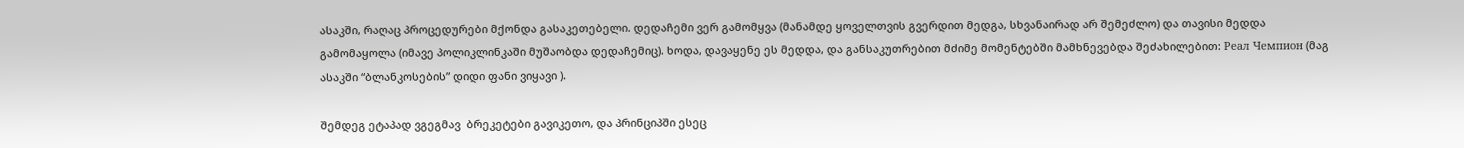ასაკში, რაღაც პროცედურები მქონდა გასაკეთებელი. დედაჩემი ვერ გამომყვა (მანამდე ყოველთვის გვერდით მედგა, სხვანაირად არ შემეძლო) და თავისი მედდა გამომაყოლა (იმავე პოლიკლინკაში მუშაობდა დედაჩემიც). ხოდა, დავაყენე ეს მედდა, და განსაკუთრებით მძიმე მომენტებში მამხნევებდა შეძახილებით: Реал Чемпион (მაგ ასაკში “ბლანკოსების” დიდი ფანი ვიყავი ).

შემდეგ ეტაპად ვგეგმავ  ბრეკეტები გავიკეთო, და პრინციპში ესეც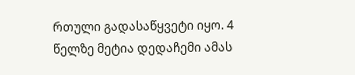რთული გადასაწყვეტი იყო. 4 წელზე მეტია დედაჩემი ამას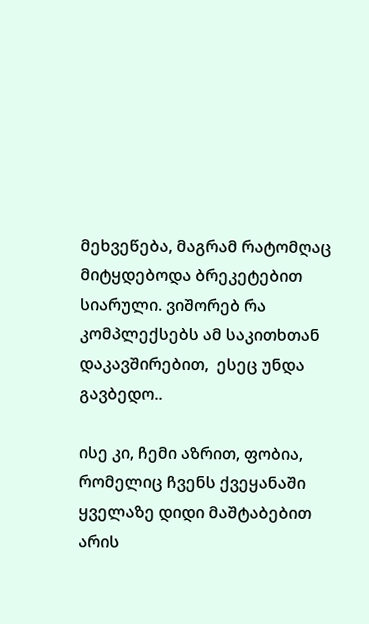მეხვეწება, მაგრამ რატომღაც მიტყდებოდა ბრეკეტებით სიარული. ვიშორებ რა კომპლექსებს ამ საკითხთან დაკავშირებით,  ესეც უნდა გავბედო..

ისე კი, ჩემი აზრით, ფობია, რომელიც ჩვენს ქვეყანაში ყველაზე დიდი მაშტაბებით არის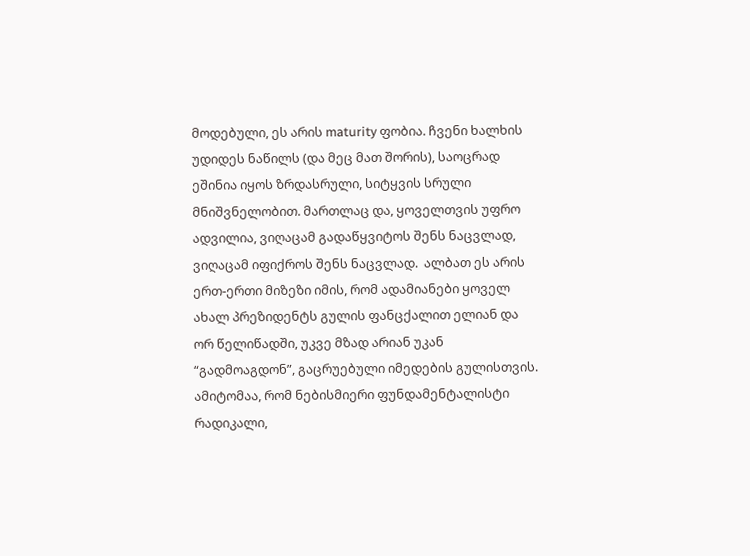მოდებული, ეს არის maturity ფობია. ჩვენი ხალხის უდიდეს ნაწილს (და მეც მათ შორის), საოცრად ეშინია იყოს ზრდასრული, სიტყვის სრული მნიშვნელობით. მართლაც და, ყოველთვის უფრო ადვილია, ვიღაცამ გადაწყვიტოს შენს ნაცვლად, ვიღაცამ იფიქროს შენს ნაცვლად.  ალბათ ეს არის ერთ-ერთი მიზეზი იმის, რომ ადამიანები ყოველ ახალ პრეზიდენტს გულის ფანცქალით ელიან და ორ წელიწადში, უკვე მზად არიან უკან “გადმოაგდონ”, გაცრუებული იმედების გულისთვის. ამიტომაა, რომ ნებისმიერი ფუნდამენტალისტი რადიკალი,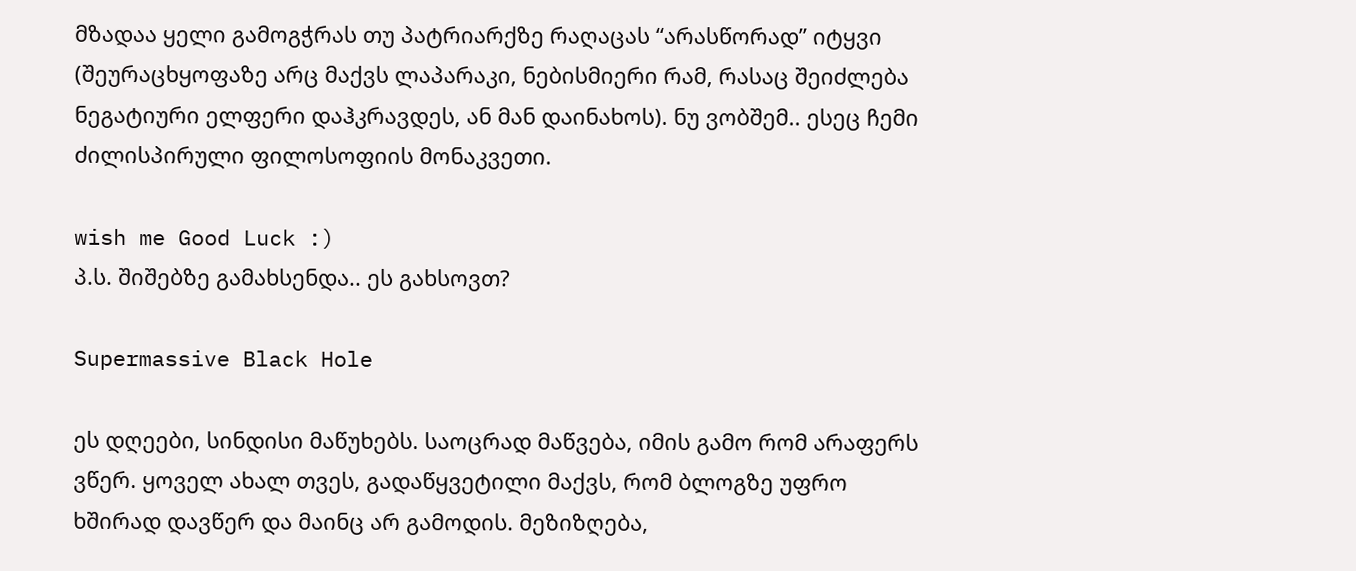მზადაა ყელი გამოგჭრას თუ პატრიარქზე რაღაცას “არასწორად” იტყვი (შეურაცხყოფაზე არც მაქვს ლაპარაკი, ნებისმიერი რამ, რასაც შეიძლება ნეგატიური ელფერი დაჰკრავდეს, ან მან დაინახოს). ნუ ვობშემ.. ესეც ჩემი ძილისპირული ფილოსოფიის მონაკვეთი.

wish me Good Luck :)
პ.ს. შიშებზე გამახსენდა.. ეს გახსოვთ?

Supermassive Black Hole

ეს დღეები, სინდისი მაწუხებს. საოცრად მაწვება, იმის გამო რომ არაფერს ვწერ. ყოველ ახალ თვეს, გადაწყვეტილი მაქვს, რომ ბლოგზე უფრო ხშირად დავწერ და მაინც არ გამოდის. მეზიზღება,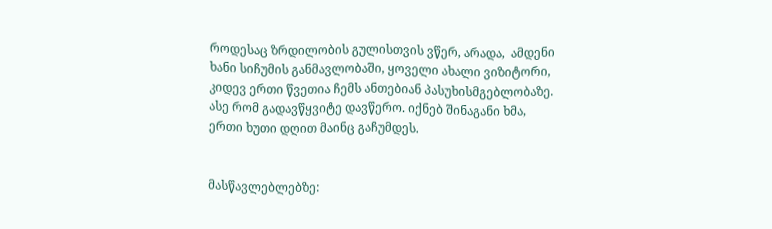როდესაც ზრდილობის გულისთვის ვწერ, არადა,  ამდენი ხანი სიჩუმის განმავლობაში, ყოველი ახალი ვიზიტორი, კიდევ ერთი წვეთია ჩემს ანთებიან პასუხისმგებლობაზე. ასე რომ გადავწყვიტე დავწერო. იქნებ შინაგანი ხმა, ერთი ხუთი დღით მაინც გაჩუმდეს.


მასწავლებლებზე: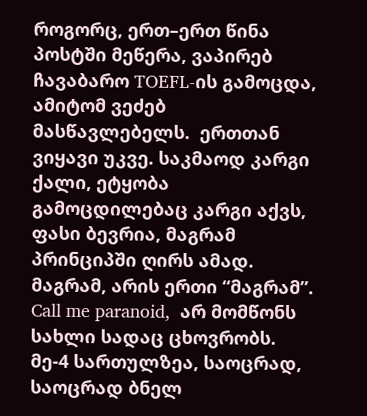როგორც, ერთ–ერთ წინა პოსტში მეწერა, ვაპირებ ჩავაბარო TOEFL-ის გამოცდა, ამიტომ ვეძებ მასწავლებელს.  ერთთან ვიყავი უკვე. საკმაოდ კარგი ქალი, ეტყობა გამოცდილებაც კარგი აქვს, ფასი ბევრია, მაგრამ პრინციპში ღირს ამად. მაგრამ, არის ერთი “მაგრამ”. Call me paranoid,  არ მომწონს სახლი სადაც ცხოვრობს. მე-4 სართულზეა, საოცრად, საოცრად ბნელ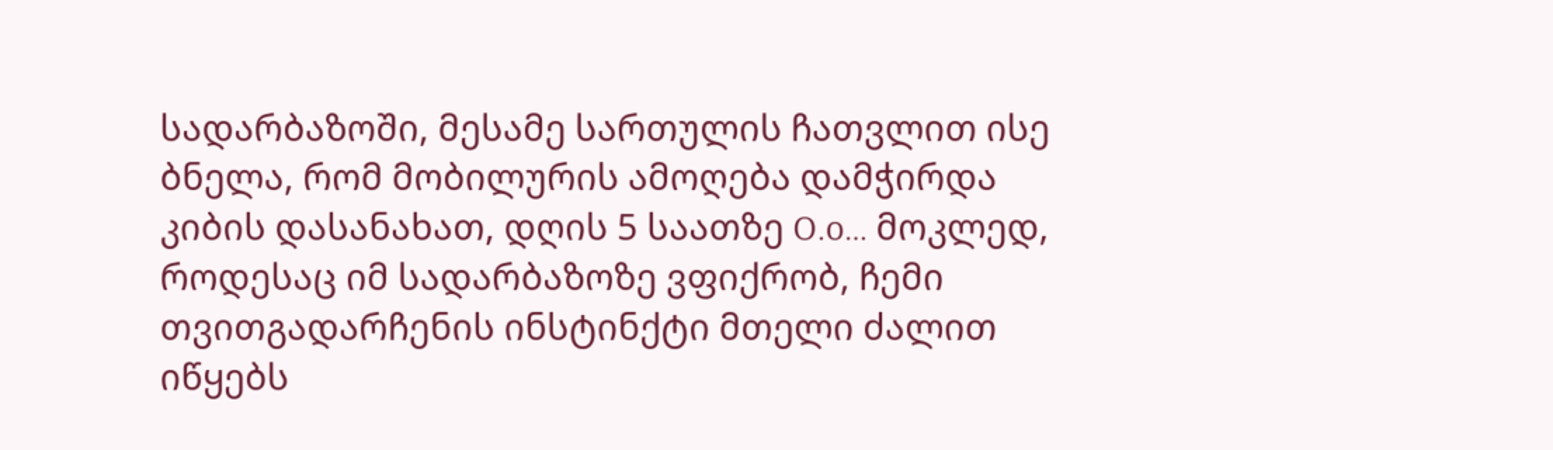სადარბაზოში, მესამე სართულის ჩათვლით ისე ბნელა, რომ მობილურის ამოღება დამჭირდა კიბის დასანახათ, დღის 5 საათზე O.o… მოკლედ, როდესაც იმ სადარბაზოზე ვფიქრობ, ჩემი თვითგადარჩენის ინსტინქტი მთელი ძალით იწყებს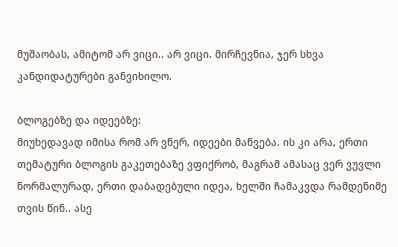მუშაობას, ამიტომ არ ვიცი.. არ ვიცი. მირჩევნია, ჯერ სხვა კანდიდატურები განვიხილო.

ბლოგებზე და იდეებზე:
მიუხედავად იმისა რომ არ ვწერ, იდეები მაწვება. ის კი არა, ერთი თემატური ბლოგის გაკეთებაზე ვფიქრობ, მაგრამ ამასაც ვერ ვუვლი ნორმალურად, ერთი დაბადებული იდეა, ხელში ჩამაკვდა რამდენიმე თვის წინ.. ასე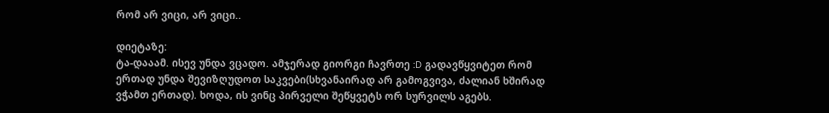რომ არ ვიცი, არ ვიცი..

დიეტაზე:
ტა-დააამ. ისევ უნდა ვცადო. ამჯერად გიორგი ჩავრთე :D გადავწყვიტეთ რომ ერთად უნდა შევიზღუდოთ საკვები(სხვანაირად არ გამოგვივა, ძალიან ხშირად ვჭამთ ერთად). ხოდა, ის ვინც პირველი შეწყვეტს ორ სურვილს აგებს.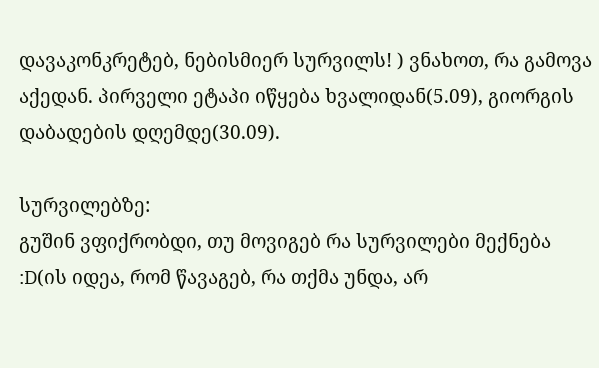დავაკონკრეტებ, ნებისმიერ სურვილს! ) ვნახოთ, რა გამოვა აქედან. პირველი ეტაპი იწყება ხვალიდან(5.09), გიორგის დაბადების დღემდე(30.09).

სურვილებზე:
გუშინ ვფიქრობდი, თუ მოვიგებ რა სურვილები მექნება :D(ის იდეა, რომ წავაგებ, რა თქმა უნდა, არ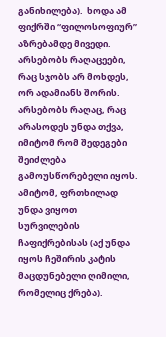განიხილება).  ხოდა ამ ფიქრში “ფილოსოფიურ” აზრებამდე მივედი. არსებობს რაღაცეები, რაც სჯობს არ მოხდეს, ორ ადამიანს შორის.  არსებობს რაღაც, რაც არასოდეს უნდა თქვა, იმიტომ რომ შედეგები შეიძლება გამოუსწორებელი იყოს. ამიტომ, ფრთხილად უნდა ვიყოთ სურვილების ჩაფიქრებისას (აქ უნდა იყოს ჩეშირის კატის მაცდუნებელი ღიმილი, რომელიც ქრება).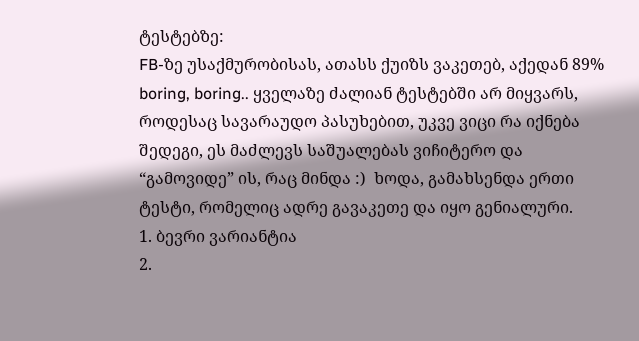ტესტებზე:
FB-ზე უსაქმურობისას, ათასს ქუიზს ვაკეთებ, აქედან 89% boring, boring.. ყველაზე ძალიან ტესტებში არ მიყვარს, როდესაც სავარაუდო პასუხებით, უკვე ვიცი რა იქნება შედეგი, ეს მაძლევს საშუალებას ვიჩიტერო და “გამოვიდე” ის, რაც მინდა :)  ხოდა, გამახსენდა ერთი ტესტი, რომელიც ადრე გავაკეთე და იყო გენიალური.
1. ბევრი ვარიანტია
2.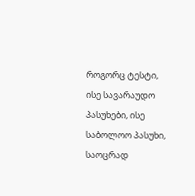როგორც ტესტი, ისე სავარაუდო პასუხები, ისე საბოლოო პასუხი, საოცრად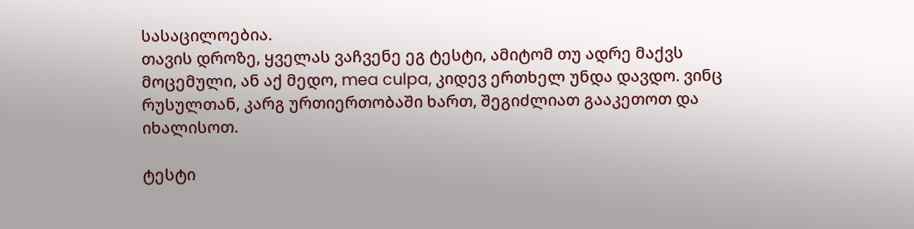სასაცილოებია.
თავის დროზე, ყველას ვაჩვენე ეგ ტესტი, ამიტომ თუ ადრე მაქვს მოცემული, ან აქ მედო, mea culpa, კიდევ ერთხელ უნდა დავდო. ვინც რუსულთან, კარგ ურთიერთობაში ხართ, შეგიძლიათ გააკეთოთ და იხალისოთ.

ტესტი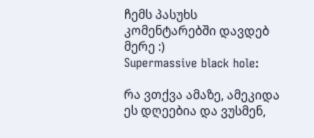ჩემს პასუხს კომენტარებში დავდებ მერე :)
Supermassive black hole:

რა ვთქვა ამაზე, ამეკიდა ეს დღეებია და ვუსმენ,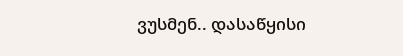ვუსმენ.. დასაწყისი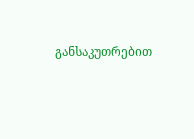განსაკუთრებით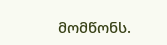მომწონს.